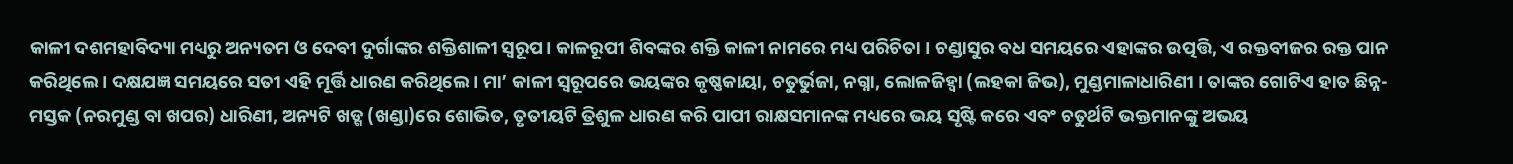କାଳୀ ଦଶମହାବିଦ୍ୟା ମଧ୍ୟରୁ ଅନ୍ୟତମ ଓ ଦେବୀ ଦୁର୍ଗାଙ୍କର ଶକ୍ତିଶାଳୀ ସ୍ୱରୂପ। କାଳରୂପୀ ଶିବଙ୍କର ଶକ୍ତି କାଳୀ ନାମରେ ମଧ୍ୟ ପରିଚିତା । ଚଣ୍ଡାସୁର ବଧ ସମୟରେ ଏହାଙ୍କର ଉତ୍ପତ୍ତି, ଏ ରକ୍ତବୀଜର ରକ୍ତ ପାନ କରିଥିଲେ । ଦକ୍ଷଯଜ୍ଞ ସମୟରେ ସତୀ ଏହି ମୂର୍ତ୍ତି ଧାରଣ କରିଥିଲେ । ମା’ କାଳୀ ସ୍ୱରୂପରେ ଭୟଙ୍କର କୃଷ୍ଣକାୟା, ଚତୁର୍ଭୁଜା, ନଗ୍ନା, ଲୋଳଜିହ୍ୱା (ଲହକା ଜିଭ), ମୁଣ୍ଡମାଳାଧାରିଣୀ । ତାଙ୍କର ଗୋଟିଏ ହାତ ଛିନ୍ନ-ମସ୍ତକ (ନରମୁଣ୍ଡ ବା ଖପର) ଧାରିଣୀ, ଅନ୍ୟଟି ଖଡ୍ଗ (ଖଣ୍ଡା)ରେ ଶୋଭିତ, ତୃତୀୟଟି ତ୍ରିଶୁଳ ଧାରଣ କରି ପାପୀ ରାକ୍ଷସମାନଙ୍କ ମଧ୍ୟରେ ଭୟ ସୃଷ୍ଟି କରେ ଏବଂ ଚତୁର୍ଥଟି ଭକ୍ତମାନଙ୍କୁ ଅଭୟ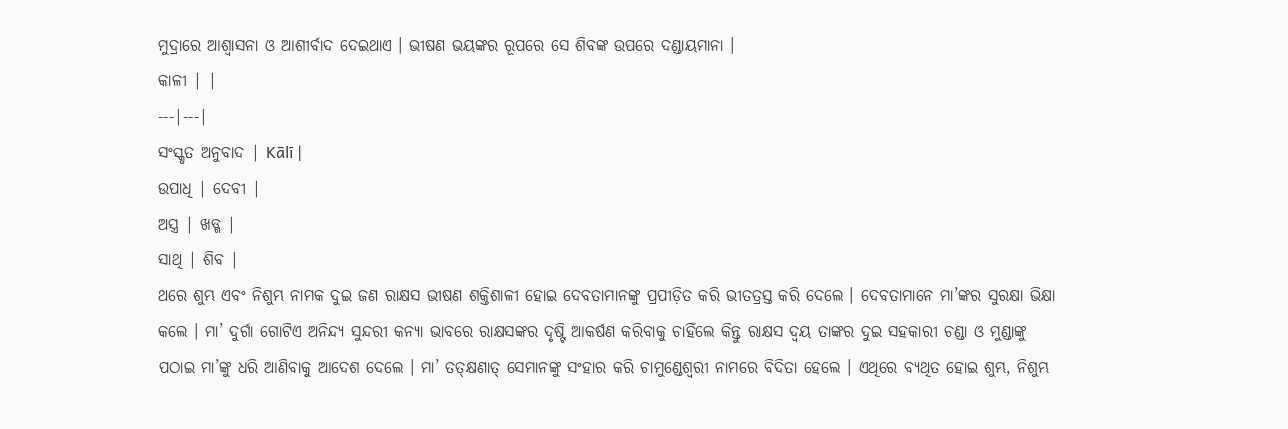ମୁଦ୍ରାରେ ଆଶ୍ୱାସନା ଓ ଆଶୀର୍ବାଦ ଦେଇଥାଏ । ଭୀଷଣ ଭୟଙ୍କର ରୂପରେ ସେ ଶିବଙ୍କ ଉପରେ ଦଣ୍ଡାୟମାନା ।
କାଳୀ | |
---|---|
ସଂସ୍କୃତ ଅନୁବାଦ | Kālī |
ଉପାଧି | ଦେବୀ |
ଅସ୍ତ୍ର | ଖଡ୍ଗ |
ସାଥି | ଶିବ |
ଥରେ ଶୁମ୍ଭ ଏବଂ ନିଶୁମ୍ଭ ନାମକ ଦୁଇ ଜଣ ରାକ୍ଷସ ଭୀଷଣ ଶକ୍ତିଶାଳୀ ହୋଇ ଦେବତାମାନଙ୍କୁ ପ୍ରପୀଡ଼ିତ କରି ଭୀତତ୍ରସ୍ତ କରି ଦେଲେ । ଦେବତାମାନେ ମା’ଙ୍କର ସୁରକ୍ଷା ଭିକ୍ଷା କଲେ । ମା’ ଦୁର୍ଗା ଗୋଟିଏ ଅନିନ୍ଦ୍ୟ ସୁନ୍ଦରୀ କନ୍ୟା ଭାବରେ ରାକ୍ଷସଙ୍କର ଦୃଷ୍ଟି ଆକର୍ଷଣ କରିବାକୁ ଚାହିଁଲେ କିନ୍ତୁ ରାକ୍ଷସ ଦ୍ୱୟ ତାଙ୍କର ଦୁଇ ସହକାରୀ ଚଣ୍ଡା ଓ ମୁଣ୍ଡାଙ୍କୁ ପଠାଇ ମା’ଙ୍କୁ ଧରି ଆଣିବାକୁ ଆଦେଶ ଦେଲେ । ମା’ ତତ୍କ୍ଷଣାତ୍ ସେମାନଙ୍କୁ ସଂହାର କରି ଚାମୁଣ୍ଡେଶ୍ୱରୀ ନାମରେ ବିଦିତା ହେଲେ । ଏଥିରେ ବ୍ୟଥିତ ହୋଇ ଶୁମ୍ଭ, ନିଶୁମ୍ଭ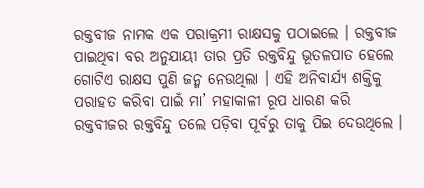ରକ୍ତବୀଜ ନାମକ ଏକ ପରାକ୍ରମୀ ରାକ୍ଷସକୁ ପଠାଇଲେ । ରକ୍ତବୀଜ ପାଇଥିବା ବର ଅନୁଯାୟୀ ତାର ପ୍ରତି ରକ୍ତବିନ୍ଦୁ ଭୂତଳପାତ ହେଲେ ଗୋଟିଏ ରାକ୍ଷସ ପୁଣି ଜନ୍ମ ନେଉଥିଲା । ଏହି ଅନିବାର୍ଯ୍ୟ ଶକ୍ତିକୁ ପରାହତ କରିବା ପାଇଁ ମା’ ମହାକାଳୀ ରୂପ ଧାରଣ କରି ରକ୍ତବୀଜର ରକ୍ତବିନ୍ଦୁ ତଲେ ପଡ଼ିବା ପୂର୍ବରୁ ତାକୁ ପିଇ ଦେଉଥିଲେ ।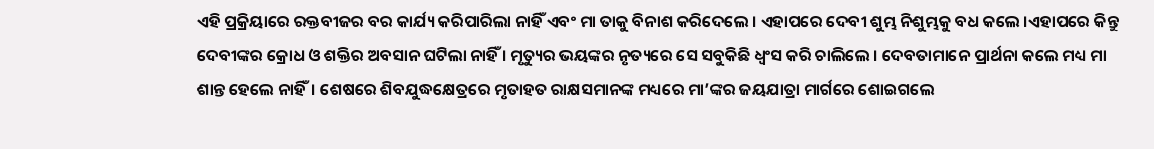ଏହି ପ୍ରକ୍ରିୟାରେ ରକ୍ତବୀଜର ବର କାର୍ଯ୍ୟ କରିପାରିଲା ନାହିଁ ଏବଂ ମା ତାକୁ ବିନାଶ କରିଦେଲେ । ଏହାପରେ ଦେବୀ ଶୁମ୍ଭ ନିଶୁମ୍ଭକୁ ବଧ କଲେ ।ଏହାପରେ କିନ୍ତୁ ଦେବୀଙ୍କର କ୍ରୋଧ ଓ ଶକ୍ତିର ଅବସାନ ଘଟିଲା ନାହିଁ । ମୃତ୍ୟୁର ଭୟଙ୍କର ନୃତ୍ୟରେ ସେ ସବୁକିଛି ଧ୍ୱଂସ କରି ଚାଲିଲେ । ଦେବତାମାନେ ପ୍ରାର୍ଥନା କଲେ ମଧ୍ୟ ମା ଶାନ୍ତ ହେଲେ ନାହିଁ। ଶେଷରେ ଶିବଯୁଦ୍ଧକ୍ଷେତ୍ରରେ ମୃତାହତ ରାକ୍ଷସମାନଙ୍କ ମଧ୍ୟରେ ମା’ଙ୍କର ଜୟଯାତ୍ରା ମାର୍ଗରେ ଶୋଇଗଲେ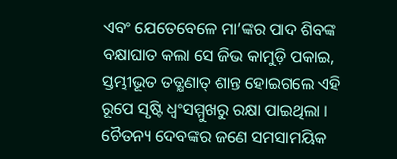ଏବଂ ଯେତେବେଳେ ମା’ଙ୍କର ପାଦ ଶିବଙ୍କ ବକ୍ଷାଘାତ କଲା ସେ ଜିଭ କାମୁଡ଼ି ପକାଇ, ସ୍ତମ୍ଭୀଭୂତ ତତ୍କ୍ଷଣାତ୍ ଶାନ୍ତ ହୋଇଗଲେ ଏହି ରୂପେ ସୃଷ୍ଟି ଧ୍ୱଂସମ୍ମୁଖରୁ ରକ୍ଷା ପାଇଥିଲା ।
ଚୈତନ୍ୟ ଦେବଙ୍କର ଜଣେ ସମସାମୟିକ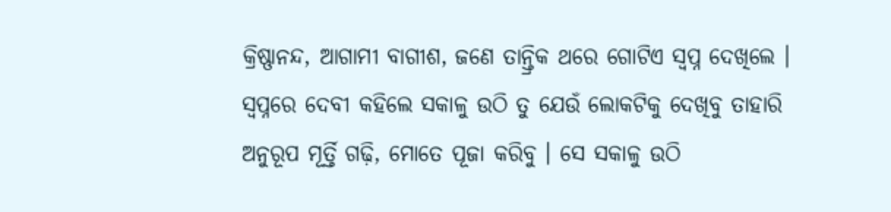କ୍ରିଷ୍ଣାନନ୍ଦ, ଆଗାମୀ ବାଗୀଶ, ଜଣେ ତାନ୍ତ୍ରିକ ଥରେ ଗୋଟିଏ ସ୍ୱପ୍ନ ଦେଖିଲେ । ସ୍ୱପ୍ନରେ ଦେବୀ କହିଲେ ସକାଳୁ ଉଠି ତୁ ଯେଉଁ ଲୋକଟିକୁ ଦେଖିବୁ ତାହାରି ଅନୁରୂପ ମୂର୍ତ୍ତି ଗଢ଼ି, ମୋତେ ପୂଜା କରିବୁ । ସେ ସକାଳୁ ଉଠି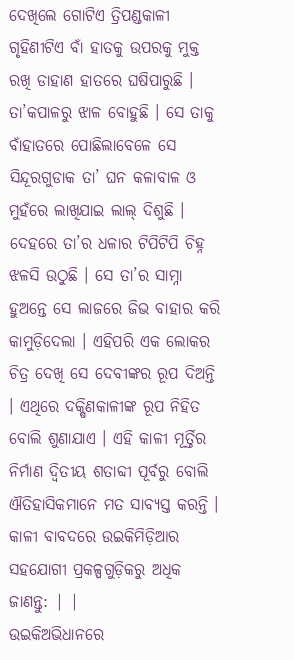ଦେଖିଲେ ଗୋଟିଏ ତ୍ରିପଣ୍ଡକାଳୀ ଗୃହିଣୀଟିଏ ବାଁ ହାତକୁ ଉପରକୁ ମୁକ୍ତ ରଖି ଡାହାଣ ହାତରେ ଘଷିପାରୁଛି । ତା’କପାଳରୁ ଝାଳ ବୋହୁଛି । ସେ ତାକୁ ବାଁହାତରେ ପୋଛିଲାବେଳେ ସେ ସିନ୍ଦୂରଗୁଡାକ ତା’ ଘନ କଳାବାଳ ଓ ମୁହଁରେ ଲାଖିଯାଇ ଲାଲ୍ ଦିଶୁଛି । ଦେହରେ ତା’ର ଧଳାର ଟିପିଟିପି ଚିହ୍ନ ଝଳସି ଉଠୁଛି । ସେ ତା’ର ସାମ୍ନା ହୁଅନ୍ତେ ସେ ଲାଜରେ ଜିଭ ବାହାର କରି କାମୁଡ଼ିଦେଲା । ଏହିପରି ଏକ ଲୋକର ଚିତ୍ର ଦେଖି ସେ ଦେବୀଙ୍କର ରୂପ ଦିଅନ୍ତି । ଏଥିରେ ଦକ୍ଷିଣକାଳୀଙ୍କ ରୂପ ନିହିତ ବୋଲି ଶୁଣାଯାଏ । ଏହି କାଳୀ ମୂର୍ତ୍ତିର ନିର୍ମାଣ ଦ୍ୱିତୀୟ ଶତାବ୍ଦୀ ପୂର୍ବରୁ ବୋଲି ଐତିହାସିକମାନେ ମତ ସାବ୍ୟସ୍ତ କରନ୍ତି ।
କାଳୀ ବାବଦରେ ଉଇକିମିଡ଼ିଆର ସହଯୋଗୀ ପ୍ରକଳ୍ପଗୁଡ଼ିକରୁ ଅଧିକ ଜାଣନ୍ତୁ: | |
ଉଇକିଅଭିଧାନରେ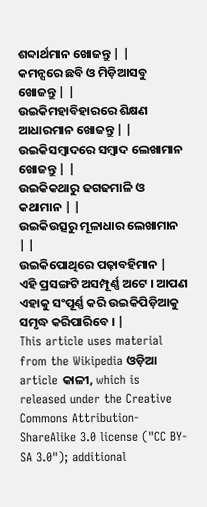ଶବ୍ଦାର୍ଥମାନ ଖୋଜନ୍ତୁ | |
କମନ୍ସରେ ଛବି ଓ ମିଡ଼ିଆସବୁ ଖୋଜନ୍ତୁ | |
ଉଇକିମହାବିହାରରେ ଶିକ୍ଷଣ ଆଧାରମାନ ଖୋଜନ୍ତୁ | |
ଉଇକିସମ୍ବାଦରେ ସମ୍ବାଦ ଲେଖାମାନ ଖୋଜନ୍ତୁ | |
ଉଇକିକଥାରୁ ଢଗଢମାଳି ଓ କଥାମାନ | |
ଉଇକିଉତ୍ସରୁ ମୂଳାଧାର ଲେଖାମାନ | |
ଉଇକିପୋଥିରେ ପଢ଼ାବହିମାନ |
ଏହି ପ୍ରସଙ୍ଗଟି ଅସମ୍ପୂର୍ଣ୍ଣ ଅଟେ । ଆପଣ ଏହାକୁ ସଂପୂର୍ଣ୍ଣ କରି ଉଇକିପିଡ଼ିଆକୁ ସମୃଦ୍ଧ କରିପାରିବେ । |
This article uses material from the Wikipedia ଓଡ଼ିଆ article କାଳୀ, which is released under the Creative Commons Attribution-ShareAlike 3.0 license ("CC BY-SA 3.0"); additional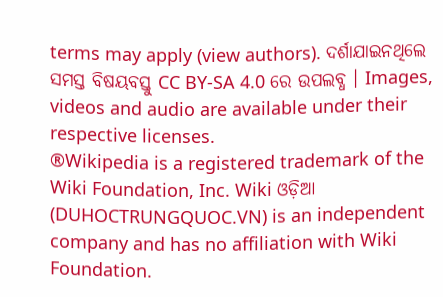terms may apply (view authors). ଦର୍ଶାଯାଇନଥିଲେ ସମସ୍ତ ବିଷୟବସ୍ତୁ CC BY-SA 4.0 ରେ ଉପଲବ୍ଧ । Images, videos and audio are available under their respective licenses.
®Wikipedia is a registered trademark of the Wiki Foundation, Inc. Wiki ଓଡ଼ିଆ (DUHOCTRUNGQUOC.VN) is an independent company and has no affiliation with Wiki Foundation.